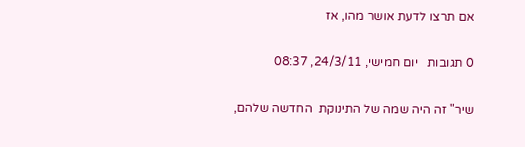אם תרצו לדעת אושר מהו, אז

0 תגובות   יום חמישי, 24/3/11, 08:37

שיר" זה היה שמה של התינוקת  החדשה שלהם,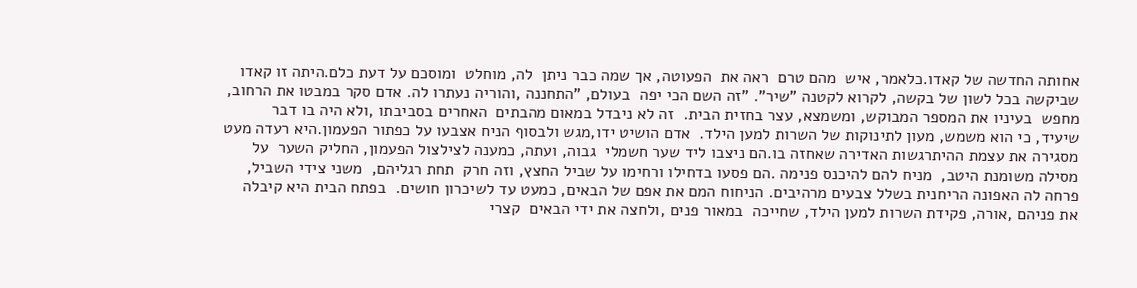אחותה החדשה של קאדו.כלאמר, איש  מהם טרם  ראה את  הפעוטה, אך שמה כבר ניתן  לה, מוחלט  ומוסכם על דעת כלם.היתה זו קאדו  שביקשה בכל לשון של בקשה, לקרוא לקטנה "שיר". "זה השם הכי יפה  בעולם, "התחננה ,והוריה נעתרו לה. אדם סקר במבטו את הרחוב, מחפש  בעיניו את המספר המבוקש, ומשמצא, עצר בחזית הבית.  זה לא ניבדל במאום מהבתים  האחרים בסביבתו ,ולא היה בו דבר  שיעיד, כי הוא משמש, מעון לתינוקות של השרות למען הילד.  אדם הושיט ידו,מגש ולבסוף הניח אצבעו על כפתור הפעמון.היא רעדה מעט מסגירה את עצמת ההיתרגשות האדירה שאחזה בו.הם ניצבו ליד שער חשמלי  גבוה, ועתה, כמענה לצילצול הפעמון, החליק השער  על מסילה משומנת היטב,  מניח להם להיכנס פנימה .הם פסעו בדחילו ורחימו על שביל החצץ, וזה חרק  תחת רגליהם,  משני צידי השביל,  פרחה לה האפונה הריחנית בשלל צבעים מרהיבים. הניחוח המם את אפם של הבאים, כמעט עד לשיכרון חושים.  בפתח הבית היא קיבלה את פניהם ,אורה, פקידת השרות למען הילד, שחייכה  במאור פנים ,ולחצה את ידי הבאים  קצרי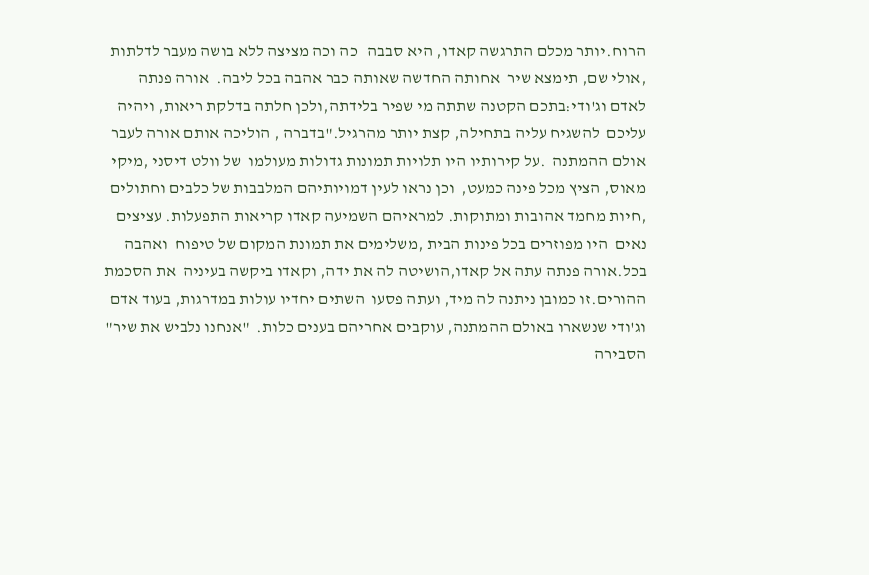הרוח.יותר מכלם התרגשה קאדו, היא סבבה   כה וכה מציצה ללא בושה מעבר לדלתות ,אולי שם, תימצא שיר  אחותה החדשה שאותה כבר אהבה בכל ליבה.  אורה פנתה לאדם וג'ודי:בתכם הקטנה שתתה מי שפיר בלידתה,ולכן חלתה בדלקת ריאות, ויהיה עליכם  להשגיח עליה בתחילה, קצת יותר מהרגיל."בדברה , הוליכה אותם אורה לעבר אולם ההמתנה  .על קירותיו היו תלויות תמונות גדולות מעולמו  של וולט דיסני ,מיקי מאוס, הציץ מכל פינה כמעט,  וכן נראו לעין דמויותיהם המלבבות של כלבים וחתולים  ,חיות מחמד אהובות ומתוקות. למראיהם השמיעה קאדו קריאות התפעלות. עציצים נאים  היו מפוזרים בכל פינות הבית ,משלימים את תמונת המקום של טיפוח  ואהבה  בכל.אורה פנתה עתה אל קאדו,הושיטה לה את ידה, וקאדו ביקשה בעיניה  את הסכמת ההורים.זו כמובן ניתנה לה מיד, ועתה פסעו  השתים יחדיו עולות במדרגות, בעוד אדם וג'ודי שנשארו באולם ההמתנה, עוקבים אחריהם בענים כלות.  "אנחנו נלביש את שיר" הסבירה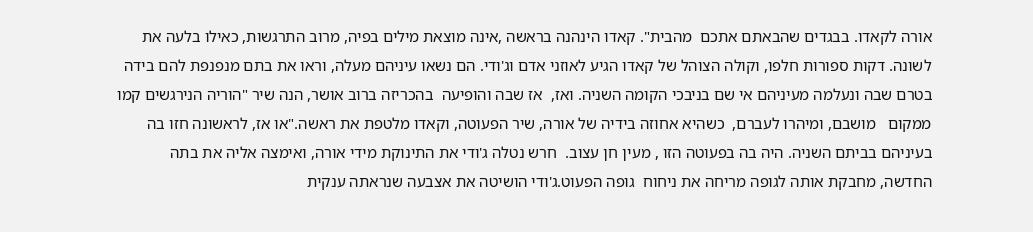אורה לקאדו. בבגדים שהבאתם אתכם  מהבית". קאדו הינהנה בראשה ,אינה מוצאת מילים בפיה, מרוב התרגשות, כאילו בלעה את לשונה. דקות ספורות חלפו, וקולה הצוהל של קאדו הגיע לאוזני אדם וג'ודי. הם נשאו עיניהם מעלה, וראו את בתם מנפנפת להם בידה בטרם שבה ונעלמה מעיניהם אי שם בניבכי הקומה השניה. ואז,  אז שבה והופיעה  בהכריזה ברוב אושר, הנה שיר "הוריה הנירגשים קמו ממקום   מושבם, ומיהרו לעברם,  כשהיא אחוזה בידיה של אורה, שיר הפעוטה, וקאדו מלטפת את ראשה."או אז, לראשונה חזו בה בעיניהם בביתם השניה. היה בה בפעוטה הזו , מעין חן עצוב.  חרש נטלה ג'ודי את התינוקת מידי אורה, ואימצה אליה את בתה החדשה, מחבקת אותה לגופה מריחה את ניחוח  גופה הפעוט.ג'ודי הושיטה את אצבעה שנראתה ענקית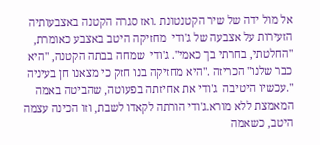אל מול ידה של שיר הקטנטונת .ואז סגרה הקטנה באצבעותיה הזעירות על אצבעה של ג'ודי  מחזיקה היטב באצבע כאומרת, "החלטתי, בחרתי בך כאמי". ג'ודי  שמחה בבתה הקטנה, "היא כבר שלנו" הכריזה ."היא מחזיקה בנו חזק כי מצאנו חן בעיניה ".עכשיו היטיבה  ג'ודי את אחיזתה בפעוטה, שהביטה באמה המאמצת ללא מורא.ג'ודי הורתה לקאדו לשבת, וזו הכינה עצמה היטב, כשאמה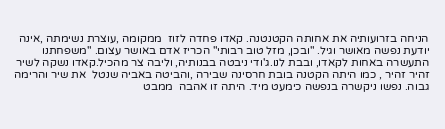הניחה בזרועותיה את אחותה הקטנטנה. קאדו פחדה לזוז  ממקומה ,עוצרת נשימתה ,אינה יודעת נפשה מאושר וגיל. "ובכן, מזל טוב רבותי" הכריז אדם באושר עצום. "משפחתנו התעשרה באחות לקאדו, ובבת לנו.ג'ודי ניבטה בבנותיה, וליבה צר מהכיל.קאדו נשקה לשיר זהיר זהיר , כמו היתה הקטנה בובת חרסינה שבירה ,והביטה באביה שנטל  את שיר והרימה גבוה. נפשו ניקשרה בנפשה כימעט מיד. היתה זו אהבה  ממבט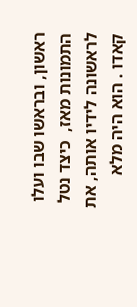ראשון, ובראשו שבו ועלו התמונות מאז,  כיצד נטל לראשונה לידיו אותה, את קאדו . הוא היה מלא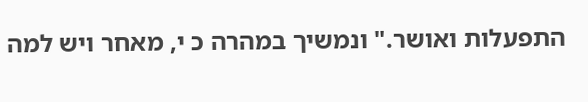התפעלות ואושר." ונמשיך במהרה כ י, מאחר ויש למה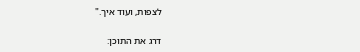לצפות, ועוד איך."

דרג את התוכן: